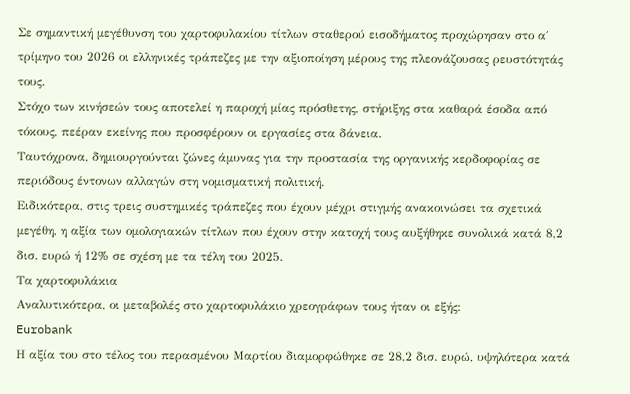Σε σημαντική μεγέθυνση του χαρτοφυλακίου τίτλων σταθερού εισοδήματος προχώρησαν στο α΄ τρίμηνο του 2026 οι ελληνικές τράπεζες με την αξιοποίηση μέρους της πλεονάζουσας ρευστότητάς τους.
Στόχο των κινήσεών τους αποτελεί η παροχή μίας πρόσθετης, στήριξης στα καθαρά έσοδα από τόκους, πεέραν εκείνης που προσφέρουν οι εργασίες στα δάνεια.
Ταυτόχρονα, δημιουργούνται ζώνες άμυνας για την προστασία της οργανικής κερδοφορίας σε περιόδους έντονων αλλαγών στη νομισματική πολιτική.
Ειδικότερα, στις τρεις συστημικές τράπεζες που έχουν μέχρι στιγμής ανακοινώσει τα σχετικά μεγέθη, η αξία των ομολογιακών τίτλων που έχουν στην κατοχή τους αυξήθηκε συνολικά κατά 8,2 δισ. ευρώ ή 12% σε σχέση με τα τέλη του 2025.
Τα χαρτοφυλάκια
Αναλυτικότερα, οι μεταβολές στο χαρτοφυλάκιο χρεογράφων τους ήταν οι εξής:
Eurobank
Η αξία του στο τέλος του περασμένου Μαρτίου διαμορφώθηκε σε 28,2 δισ. ευρώ, υψηλότερα κατά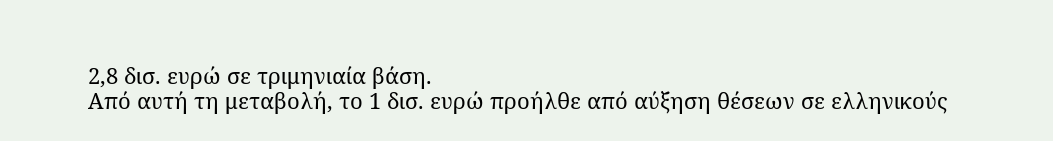2,8 δισ. ευρώ σε τριμηνιαία βάση.
Από αυτή τη μεταβολή, το 1 δισ. ευρώ προήλθε από αύξηση θέσεων σε ελληνικούς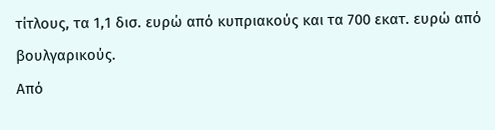τίτλους, τα 1,1 δισ. ευρώ από κυπριακούς και τα 700 εκατ. ευρώ από βουλγαρικούς.
Από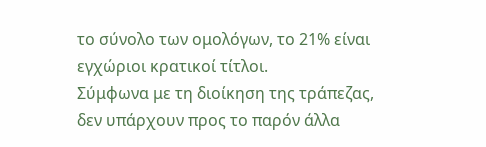το σύνολο των ομολόγων, το 21% είναι εγχώριοι κρατικοί τίτλοι.
Σύμφωνα με τη διοίκηση της τράπεζας, δεν υπάρχουν προς το παρόν άλλα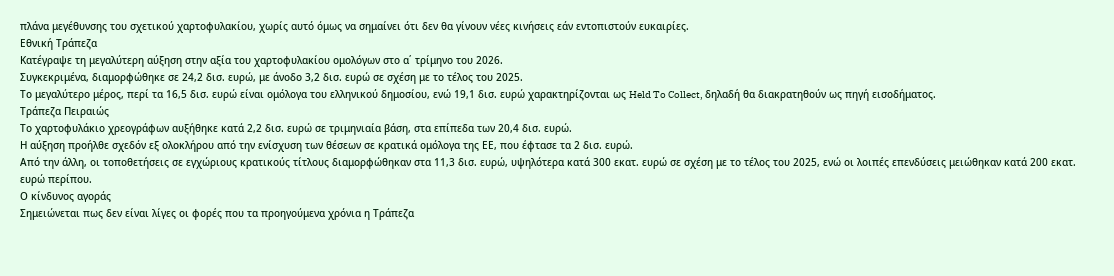πλάνα μεγέθυνσης του σχετικού χαρτοφυλακίου, χωρίς αυτό όμως να σημαίνει ότι δεν θα γίνουν νέες κινήσεις εάν εντοπιστούν ευκαιρίες.
Εθνική Τράπεζα
Κατέγραψε τη μεγαλύτερη αύξηση στην αξία του χαρτοφυλακίου ομολόγων στο α΄ τρίμηνο του 2026.
Συγκεκριμένα, διαμορφώθηκε σε 24,2 δισ. ευρώ, με άνοδο 3,2 δισ. ευρώ σε σχέση με το τέλος του 2025.
Το μεγαλύτερο μέρος, περί τα 16,5 δισ. ευρώ είναι ομόλογα του ελληνικού δημοσίου, ενώ 19,1 δισ. ευρώ χαρακτηρίζονται ως Held To Collect, δηλαδή θα διακρατηθούν ως πηγή εισοδήματος.
Τράπεζα Πειραιώς
Το χαρτοφυλάκιο χρεογράφων αυξήθηκε κατά 2,2 δισ. ευρώ σε τριμηνιαία βάση, στα επίπεδα των 20,4 δισ. ευρώ.
Η αύξηση προήλθε σχεδόν εξ ολοκλήρου από την ενίσχυση των θέσεων σε κρατικά ομόλογα της ΕΕ, που έφτασε τα 2 δισ. ευρώ.
Από την άλλη, οι τοποθετήσεις σε εγχώριους κρατικούς τίτλους διαμορφώθηκαν στα 11,3 δισ. ευρώ, υψηλότερα κατά 300 εκατ. ευρώ σε σχέση με το τέλος του 2025, ενώ οι λοιπές επενδύσεις μειώθηκαν κατά 200 εκατ. ευρώ περίπου.
Ο κίνδυνος αγοράς
Σημειώνεται πως δεν είναι λίγες οι φορές που τα προηγούμενα χρόνια η Τράπεζα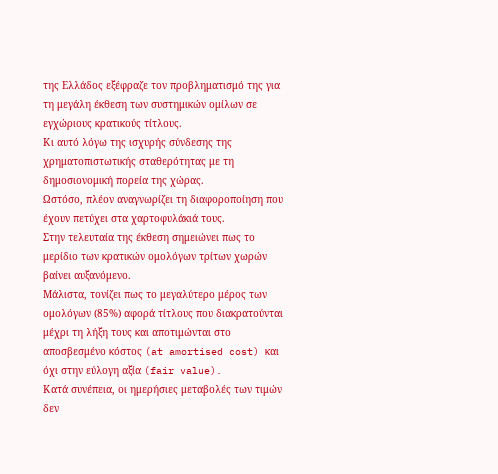της Ελλάδος εξέφραζε τον προβληματισμό της για τη μεγάλη έκθεση των συστημικών ομίλων σε εγχώριους κρατικούς τίτλους.
Κι αυτό λόγω της ισχυρής σύνδεσης της χρηματοπιστωτικής σταθερότητας με τη δημοσιονομική πορεία της χώρας.
Ωστόσο, πλέον αναγνωρίζει τη διαφοροποίηση που έχουν πετύχει στα χαρτοφυλάκιά τους.
Στην τελευταία της έκθεση σημειώνει πως το μερίδιο των κρατικών ομολόγων τρίτων χωρών βαίνει αυξανόμενο.
Μάλιστα, τονίζει πως το μεγαλύτερο μέρος των ομολόγων (85%) αφορά τίτλους που διακρατούνται μέχρι τη λήξη τους και αποτιμώνται στο αποσβεσμένο κόστος (at amortised cost) και όχι στην εύλογη αξία (fair value).
Κατά συνέπεια, οι ημερήσιες μεταβολές των τιμών δεν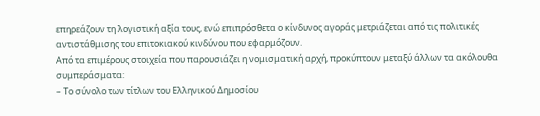επηρεάζουν τη λογιστική αξία τους, ενώ επιπρόσθετα ο κίνδυνος αγοράς μετριάζεται από τις πολιτικές αντιστάθμισης του επιτοκιακού κινδύνου που εφαρμόζουν.
Από τα επιμέρους στοιχεία που παρουσιάζει η νομισματική αρχή, προκύπτουν μεταξύ άλλων τα ακόλουθα συμπεράσματα:
– Το σύνολο των τίτλων του Ελληνικού Δημοσίου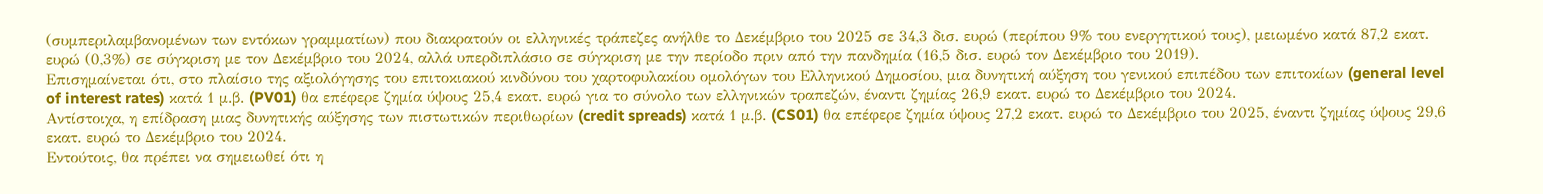(συμπεριλαμβανομένων των εντόκων γραμματίων) που διακρατούν οι ελληνικές τράπεζες ανήλθε το Δεκέμβριο του 2025 σε 34,3 δισ. ευρώ (περίπου 9% του ενεργητικού τους), μειωμένο κατά 87,2 εκατ. ευρώ (0,3%) σε σύγκριση με τον Δεκέμβριο του 2024, αλλά υπερδιπλάσιο σε σύγκριση με την περίοδο πριν από την πανδημία (16,5 δισ. ευρώ τον Δεκέμβριο του 2019).
Επισημαίνεται ότι, στο πλαίσιο της αξιολόγησης του επιτοκιακού κινδύνου του χαρτοφυλακίου ομολόγων του Ελληνικού Δημοσίου, μια δυνητική αύξηση του γενικού επιπέδου των επιτοκίων (general level of interest rates) κατά 1 μ.β. (PV01) θα επέφερε ζημία ύψους 25,4 εκατ. ευρώ για το σύνολο των ελληνικών τραπεζών, έναντι ζημίας 26,9 εκατ. ευρώ το Δεκέμβριο του 2024.
Αντίστοιχα, η επίδραση μιας δυνητικής αύξησης των πιστωτικών περιθωρίων (credit spreads) κατά 1 μ.β. (CS01) θα επέφερε ζημία ύψους 27,2 εκατ. ευρώ το Δεκέμβριο του 2025, έναντι ζημίας ύψους 29,6 εκατ. ευρώ το Δεκέμβριο του 2024.
Εντούτοις, θα πρέπει να σημειωθεί ότι η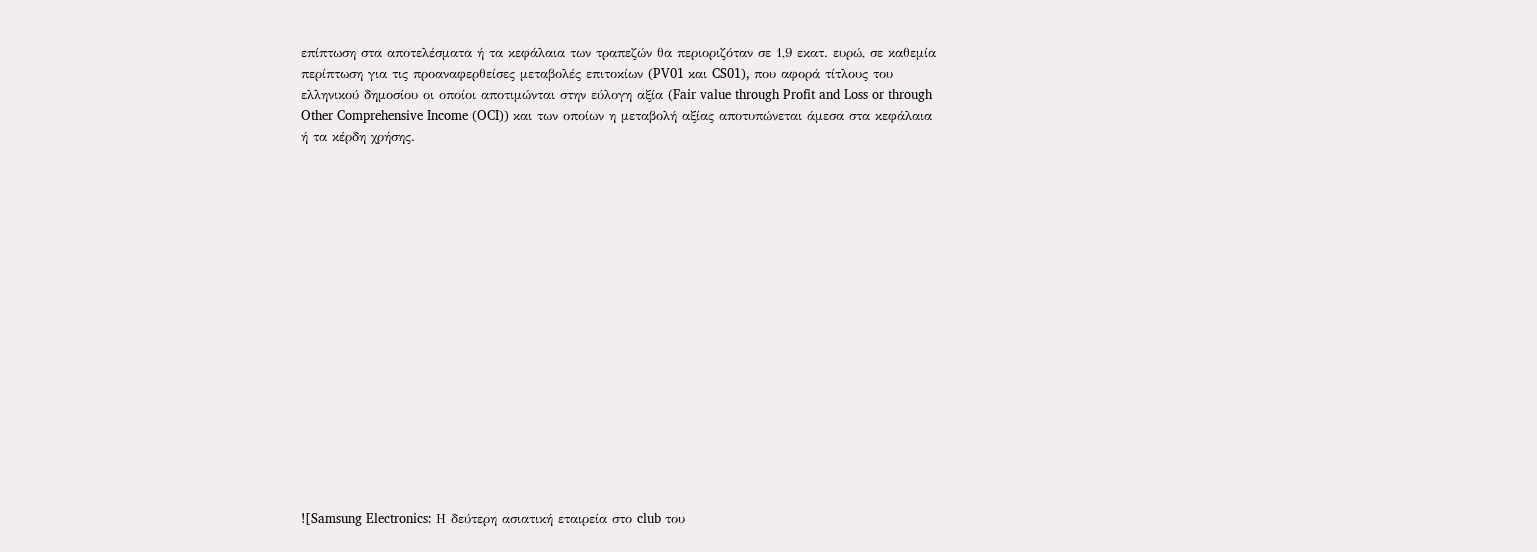επίπτωση στα αποτελέσματα ή τα κεφάλαια των τραπεζών θα περιοριζόταν σε 1,9 εκατ. ευρώ, σε καθεμία περίπτωση για τις προαναφερθείσες μεταβολές επιτοκίων (PV01 και CS01), που αφορά τίτλους του ελληνικού δημοσίου οι οποίοι αποτιμώνται στην εύλογη αξία (Fair value through Profit and Loss or through Other Comprehensive Income (OCI)) και των οποίων η μεταβολή αξίας αποτυπώνεται άμεσα στα κεφάλαια ή τα κέρδη χρήσης.

















![Samsung Electronics: Η δεύτερη ασιατική εταιρεία στο club του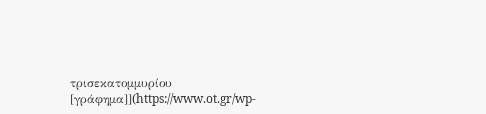τρισεκατομμυρίου [γράφημα]](https://www.ot.gr/wp-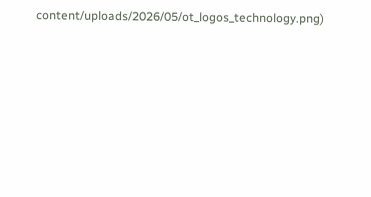content/uploads/2026/05/ot_logos_technology.png)